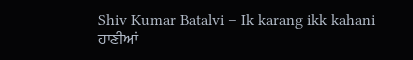Shiv Kumar Batalvi – Ik karang ikk kahani
ਹਾਣੀਆਂ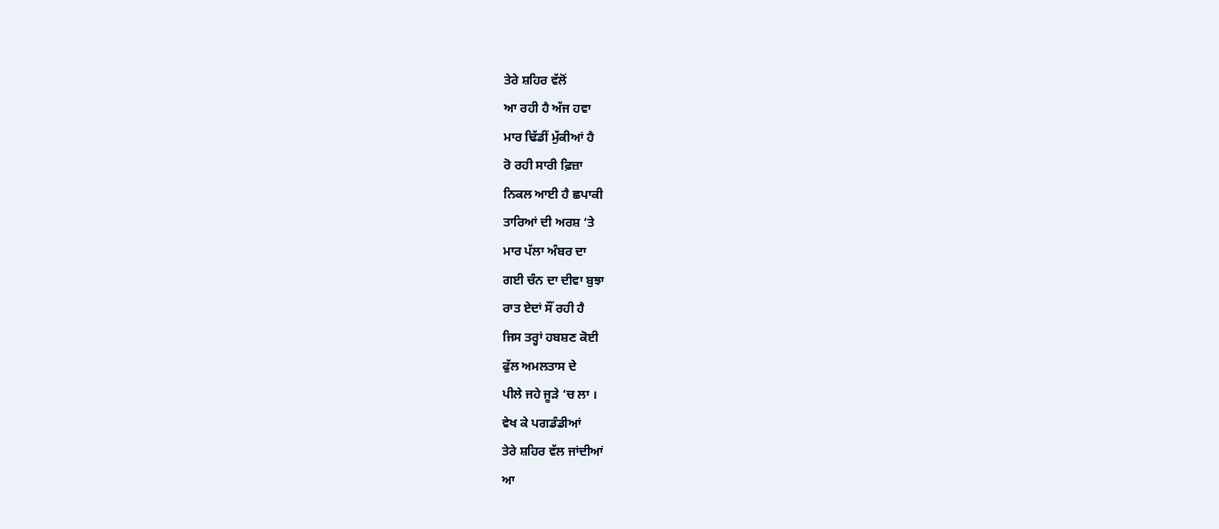ਤੇਰੇ ਸ਼ਹਿਰ ਵੱਲੋਂ
ਆ ਰਹੀ ਹੈ ਅੱਜ ਹਵਾ
ਮਾਰ ਢਿੱਡੀਂ ਮੁੱਕੀਆਂ ਹੈ
ਰੋ ਰਹੀ ਸਾਰੀ ਫ਼ਿਜ਼ਾ
ਨਿਕਲ ਆਈ ਹੈ ਛਪਾਕੀ
ਤਾਰਿਆਂ ਦੀ ਅਰਸ਼ ‘ਤੇ
ਮਾਰ ਪੱਲਾ ਅੰਬਰ ਦਾ
ਗਈ ਚੰਨ ਦਾ ਦੀਵਾ ਬੁਝਾ
ਰਾਤ ਏਦਾਂ ਸੌਂ ਰਹੀ ਹੈ
ਜਿਸ ਤਰ੍ਹਾਂ ਹਬਸ਼ਣ ਕੋਈ
ਫੁੱਲ ਅਮਲਤਾਸ ਦੇ
ਪੀਲੇ ਜਹੇ ਜੂੜੇ ‘ਚ ਲਾ ।
ਵੇਖ ਕੇ ਪਗਡੰਡੀਆਂ
ਤੇਰੇ ਸ਼ਹਿਰ ਵੱਲ ਜਾਂਦੀਆਂ
ਆ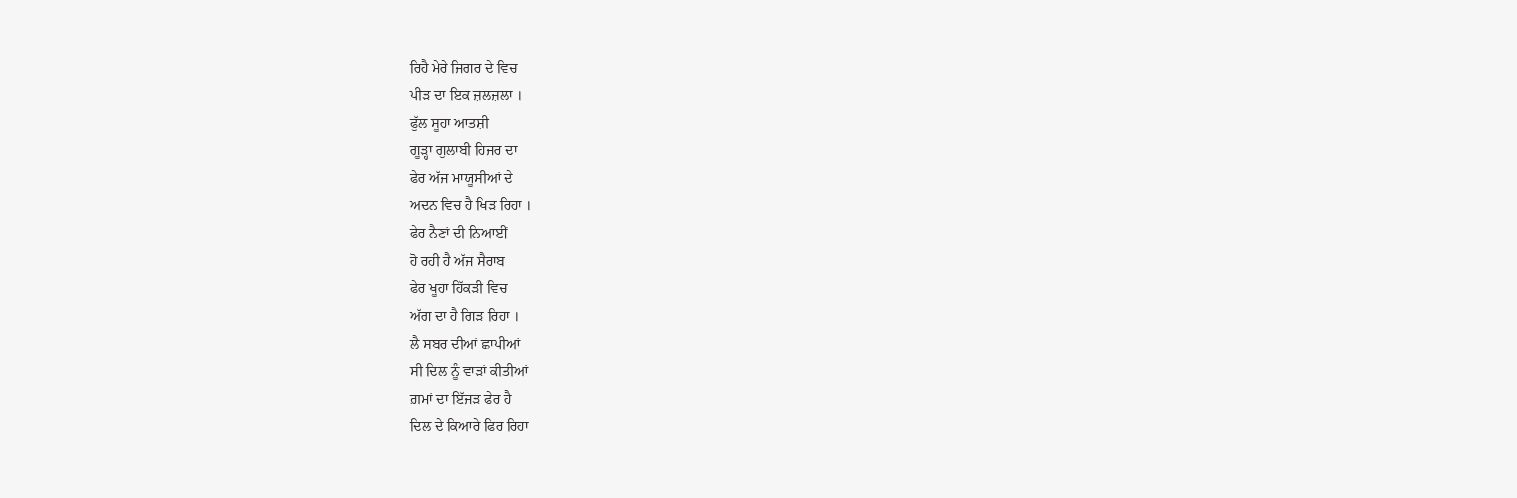ਰਿਹੈ ਮੇਰੇ ਜਿਗਰ ਦੇ ਵਿਚ
ਪੀੜ ਦਾ ਇਕ ਜ਼ਲਜ਼ਲਾ ।
ਫੁੱਲ ਸੂਹਾ ਆਤਸ਼ੀ
ਗੂੜ੍ਹਾ ਗੁਲਾਬੀ ਹਿਜਰ ਦਾ
ਫੇਰ ਅੱਜ ਮਾਯੂਸੀਆਂ ਦੇ
ਅਦਨ ਵਿਚ ਹੈ ਖਿੜ ਰਿਹਾ ।
ਫੇਰ ਨੈਣਾਂ ਦੀ ਨਿਆਈਂ
ਹੋ ਰਹੀ ਹੈ ਅੱਜ ਸੈਰਾਬ
ਫੇਰ ਖੂਹਾ ਹਿੱਕੜੀ ਵਿਚ
ਅੱਗ ਦਾ ਹੈ ਗਿੜ ਰਿਹਾ ।
ਲੈ ਸਬਰ ਦੀਆਂ ਛਾਪੀਆਂ
ਸੀ ਦਿਲ ਨੂੰ ਵਾੜਾਂ ਕੀਤੀਆਂ
ਗ਼ਮਾਂ ਦਾ ਇੱਜੜ ਫੇਰ ਹੈ
ਦਿਲ ਦੇ ਕਿਆਰੇ ਫਿਰ ਰਿਹਾ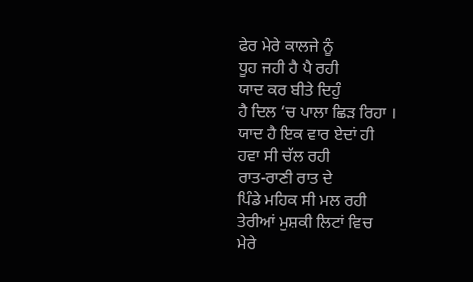ਫੇਰ ਮੇਰੇ ਕਾਲਜੇ ਨੂੰ
ਧੂਹ ਜਹੀ ਹੈ ਪੈ ਰਹੀ
ਯਾਦ ਕਰ ਬੀਤੇ ਦਿਹੁੰ
ਹੈ ਦਿਲ ‘ਚ ਪਾਲਾ ਛਿੜ ਰਿਹਾ ।
ਯਾਦ ਹੈ ਇਕ ਵਾਰ ਏਦਾਂ ਹੀ
ਹਵਾ ਸੀ ਚੱਲ ਰਹੀ
ਰਾਤ-ਰਾਣੀ ਰਾਤ ਦੇ
ਪਿੰਡੇ ਮਹਿਕ ਸੀ ਮਲ ਰਹੀ
ਤੇਰੀਆਂ ਮੁਸ਼ਕੀ ਲਿਟਾਂ ਵਿਚ
ਮੇਰੇ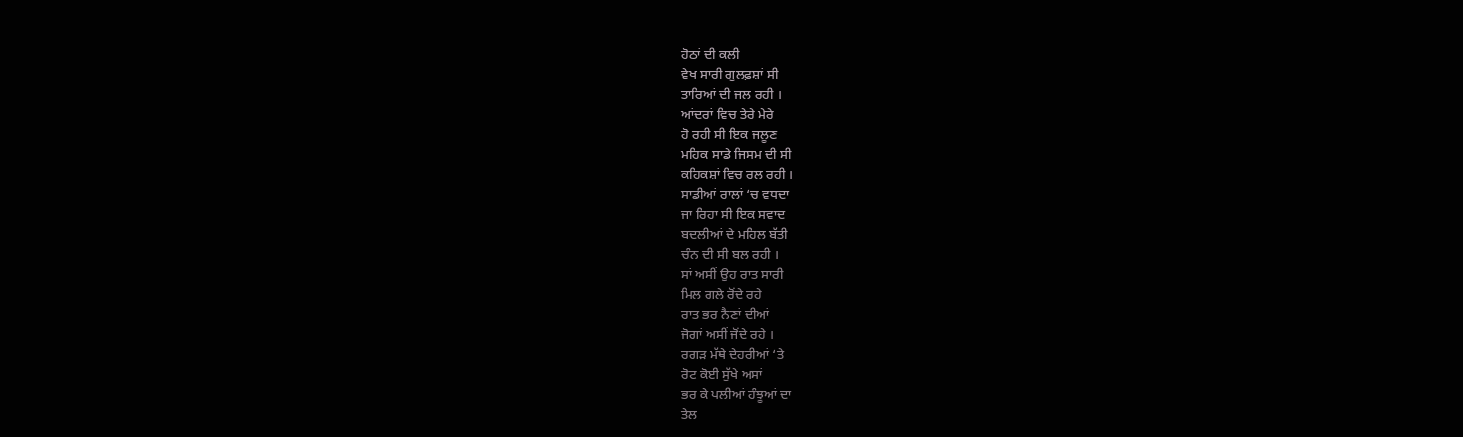ਹੋਠਾਂ ਦੀ ਕਲੀ
ਵੇਖ ਸਾਰੀ ਗੁਲਫ਼ਸ਼ਾਂ ਸੀ
ਤਾਰਿਆਂ ਦੀ ਜਲ ਰਹੀ ।
ਆਂਦਰਾਂ ਵਿਚ ਤੇਰੇ ਮੇਰੇ
ਹੋ ਰਹੀ ਸੀ ਇਕ ਜਲੂਣ
ਮਹਿਕ ਸਾਡੇ ਜਿਸਮ ਦੀ ਸੀ
ਕਹਿਕਸ਼ਾਂ ਵਿਚ ਰਲ ਰਹੀ ।
ਸਾਡੀਆਂ ਰਾਲਾਂ ‘ਚ ਵਧਦਾ
ਜਾ ਰਿਹਾ ਸੀ ਇਕ ਸਵਾਦ
ਬਦਲੀਆਂ ਦੇ ਮਹਿਲ ਬੱਤੀ
ਚੰਨ ਦੀ ਸੀ ਬਲ ਰਹੀ ।
ਸਾਂ ਅਸੀਂ ਉਹ ਰਾਤ ਸਾਰੀ
ਮਿਲ ਗਲੇ ਰੋਂਦੇ ਰਹੇ
ਰਾਤ ਭਰ ਨੈਣਾਂ ਦੀਆਂ
ਜੋਗਾਂ ਅਸੀਂ ਜੋਂਦੇ ਰਹੇ ।
ਰਗੜ ਮੱਥੇ ਦੇਹਰੀਆਂ ‘ਤੇ
ਰੋਟ ਕੋਈ ਸੁੱਖੇ ਅਸਾਂ
ਭਰ ਕੇ ਪਲੀਆਂ ਹੰਝੂਆਂ ਦਾ
ਤੇਲ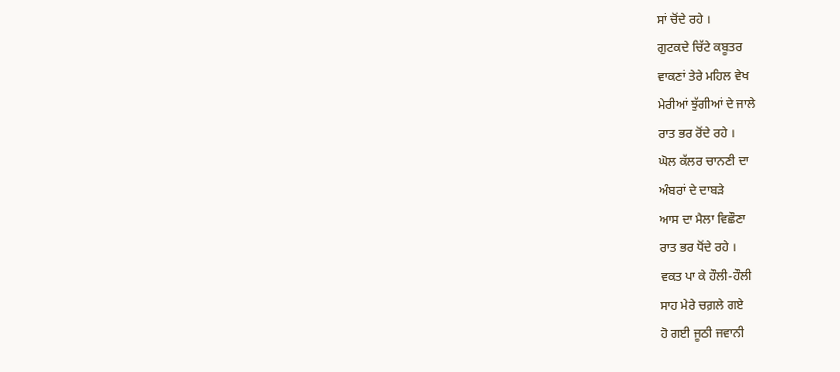ਸਾਂ ਚੋਂਦੇ ਰਹੇ ।
ਗੁਟਕਦੇ ਚਿੱਟੇ ਕਬੂਤਰ
ਵਾਕਣਾਂ ਤੇਰੇ ਮਹਿਲ ਵੇਖ
ਮੇਰੀਆਂ ਝੁੱਗੀਆਂ ਦੇ ਜਾਲੇ
ਰਾਤ ਭਰ ਰੋਂਦੇ ਰਹੇ ।
ਘੋਲ ਕੱਲਰ ਚਾਨਣੀ ਦਾ
ਅੰਬਰਾਂ ਦੇ ਦਾਬੜੇ
ਆਸ ਦਾ ਮੈਲਾ ਵਿਛੌਣਾ
ਰਾਤ ਭਰ ਧੋਂਦੇ ਰਹੇ ।
ਵਕਤ ਪਾ ਕੇ ਹੌਲੀ-ਹੌਲੀ
ਸਾਹ ਮੇਰੇ ਚਗ਼ਲੇ ਗਏ
ਹੋ ਗਈ ਜੂਠੀ ਜਵਾਨੀ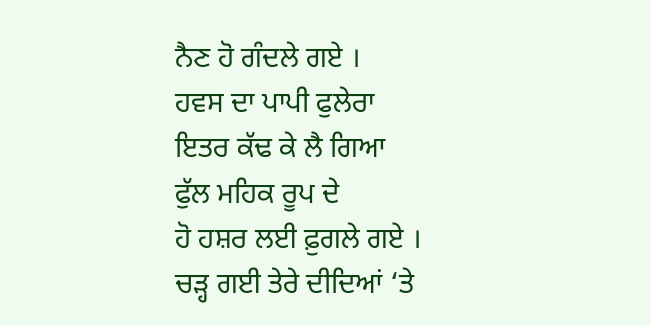ਨੈਣ ਹੋ ਗੰਦਲੇ ਗਏ ।
ਹਵਸ ਦਾ ਪਾਪੀ ਫੁਲੇਰਾ
ਇਤਰ ਕੱਢ ਕੇ ਲੈ ਗਿਆ
ਫੁੱਲ ਮਹਿਕ ਰੂਪ ਦੇ
ਹੋ ਹਸ਼ਰ ਲਈ ਫ਼ੁਗਲੇ ਗਏ ।
ਚੜ੍ਹ ਗਈ ਤੇਰੇ ਦੀਦਿਆਂ ‘ਤੇ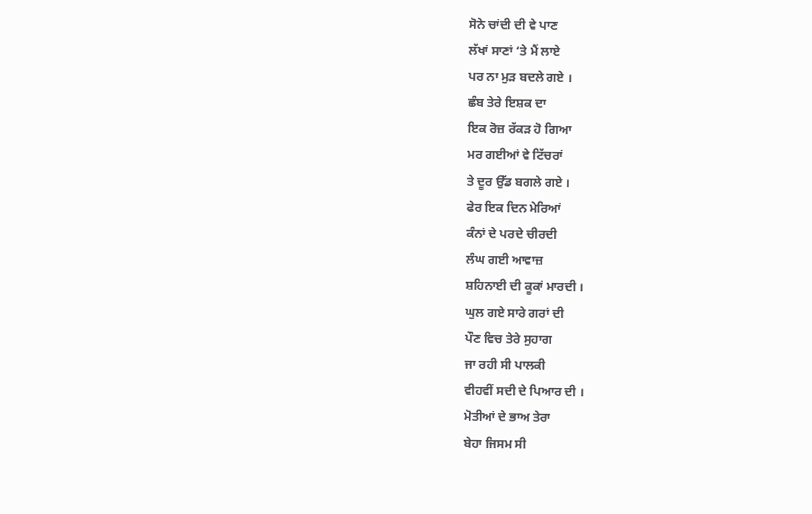ਸੋਨੇ ਚਾਂਦੀ ਦੀ ਵੇ ਪਾਣ
ਲੱਖਾਂ ਸਾਣਾਂ ‘ਤੇ ਮੈਂ ਲਾਏ
ਪਰ ਨਾ ਮੁੜ ਬਦਲੇ ਗਏ ।
ਛੰਬ ਤੇਰੇ ਇਸ਼ਕ ਦਾ
ਇਕ ਰੋਜ਼ ਰੱਕੜ ਹੋ ਗਿਆ
ਮਰ ਗਈਆਂ ਵੇ ਟਿੱਚਰਾਂ
ਤੇ ਦੂਰ ਉੱਡ ਬਗਲੇ ਗਏ ।
ਫੇਰ ਇਕ ਦਿਨ ਮੇਰਿਆਂ
ਕੰਨਾਂ ਦੇ ਪਰਦੇ ਚੀਰਦੀ
ਲੰਘ ਗਈ ਆਵਾਜ਼
ਸ਼ਹਿਨਾਈ ਦੀ ਕੂਕਾਂ ਮਾਰਦੀ ।
ਘੁਲ ਗਏ ਸਾਰੇ ਗਰਾਂ ਦੀ
ਪੌਣ ਵਿਚ ਤੇਰੇ ਸੁਹਾਗ
ਜਾ ਰਹੀ ਸੀ ਪਾਲਕੀ
ਵੀਹਵੀਂ ਸਦੀ ਦੇ ਪਿਆਰ ਦੀ ।
ਮੋਤੀਆਂ ਦੇ ਭਾਅ ਤੇਰਾ
ਬੇਹਾ ਜਿਸਮ ਸੀ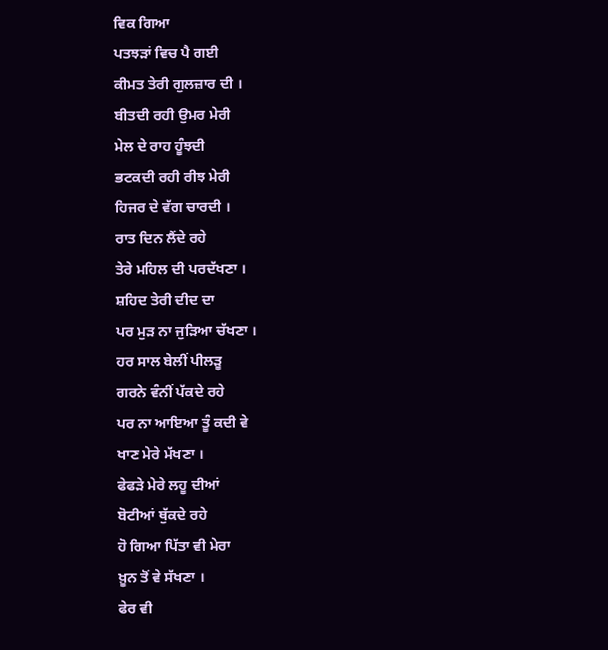ਵਿਕ ਗਿਆ
ਪਤਝੜਾਂ ਵਿਚ ਪੈ ਗਈ
ਕੀਮਤ ਤੇਰੀ ਗੁਲਜ਼ਾਰ ਦੀ ।
ਬੀਤਦੀ ਰਹੀ ਉਮਰ ਮੇਰੀ
ਮੇਲ ਦੇ ਰਾਹ ਹੂੰਝਦੀ
ਭਟਕਦੀ ਰਹੀ ਰੀਝ ਮੇਰੀ
ਹਿਜਰ ਦੇ ਵੱਗ ਚਾਰਦੀ ।
ਰਾਤ ਦਿਨ ਲੈਂਦੇ ਰਹੇ
ਤੇਰੇ ਮਹਿਲ ਦੀ ਪਰਦੱਖਣਾ ।
ਸ਼ਹਿਦ ਤੇਰੀ ਦੀਦ ਦਾ
ਪਰ ਮੁੜ ਨਾ ਜੁੜਿਆ ਚੱਖਣਾ ।
ਹਰ ਸਾਲ ਬੇਲੀਂ ਪੀਲੜੂ
ਗਰਨੇ ਵੰਨੀਂ ਪੱਕਦੇ ਰਹੇ
ਪਰ ਨਾ ਆਇਆ ਤੂੰ ਕਦੀ ਵੇ
ਖਾਣ ਮੇਰੇ ਮੱਖਣਾ ।
ਫੇਫੜੇ ਮੇਰੇ ਲਹੂ ਦੀਆਂ
ਬੋਟੀਆਂ ਥੁੱਕਦੇ ਰਹੇ
ਹੋ ਗਿਆ ਪਿੱਤਾ ਵੀ ਮੇਰਾ
ਖ਼ੂਨ ਤੋਂ ਵੇ ਸੱਖਣਾ ।
ਫੇਰ ਵੀ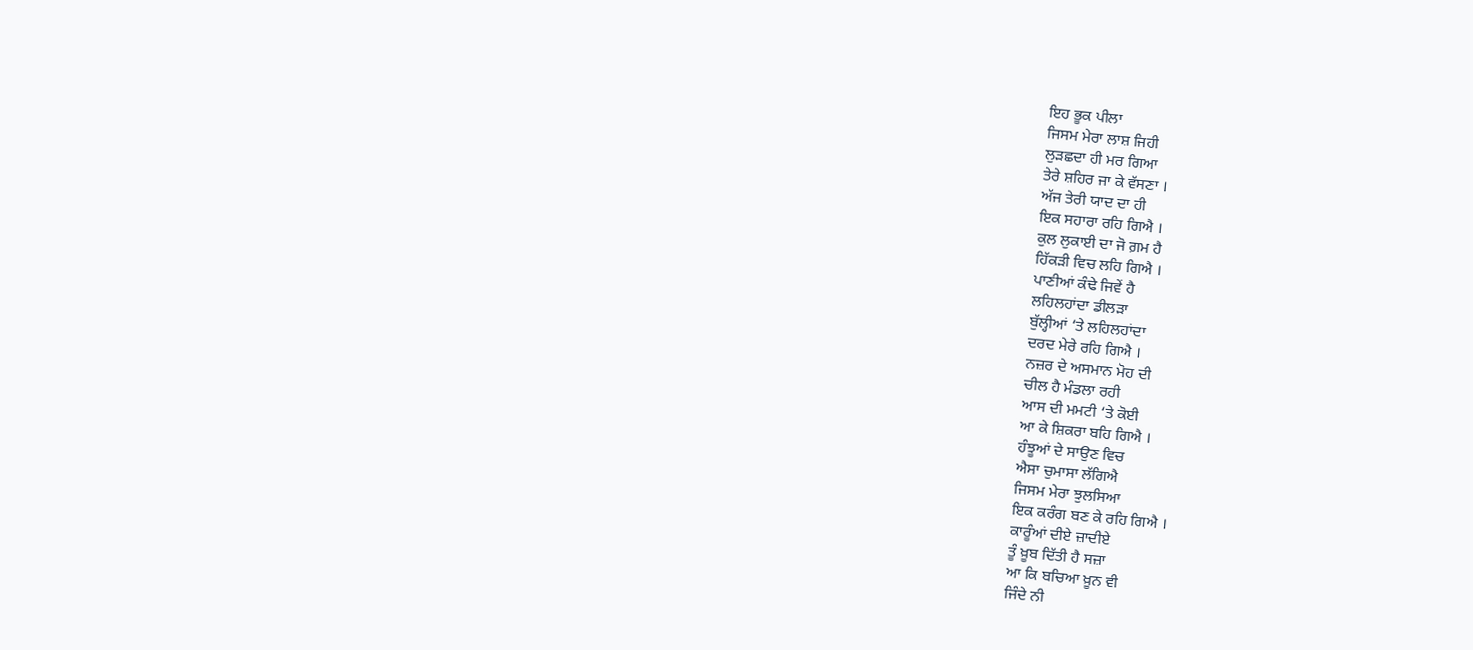ਇਹ ਭੂਕ ਪੀਲਾ
ਜਿਸਮ ਮੇਰਾ ਲਾਸ਼ ਜਿਹੀ
ਲੁੜਛਦਾ ਹੀ ਮਰ ਗਿਆ
ਤੇਰੇ ਸ਼ਹਿਰ ਜਾ ਕੇ ਵੱਸਣਾ ।
ਅੱਜ ਤੇਰੀ ਯਾਦ ਦਾ ਹੀ
ਇਕ ਸਹਾਰਾ ਰਹਿ ਗਿਐ ।
ਕੁਲ ਲੁਕਾਈ ਦਾ ਜੋ ਗ਼ਮ ਹੈ
ਹਿੱਕੜੀ ਵਿਚ ਲਹਿ ਗਿਐ ।
ਪਾਣੀਆਂ ਕੰਢੇ ਜਿਵੇਂ ਹੈ
ਲਹਿਲਹਾਂਦਾ ਡੀਲੜਾ
ਬੁੱਲ੍ਹੀਆਂ ‘ਤੇ ਲਹਿਲਹਾਂਦਾ
ਦਰਦ ਮੇਰੇ ਰਹਿ ਗਿਐ ।
ਨਜ਼ਰ ਦੇ ਅਸਮਾਨ ਮੋਹ ਦੀ
ਚੀਲ ਹੈ ਮੰਡਲਾ ਰਹੀ
ਆਸ ਦੀ ਮਮਟੀ ‘ਤੇ ਕੋਈ
ਆ ਕੇ ਸ਼ਿਕਰਾ ਬਹਿ ਗਿਐ ।
ਹੰਝੂਆਂ ਦੇ ਸਾਉਣ ਵਿਚ
ਐਸਾ ਚੁਮਾਸਾ ਲੱਗਿਐ
ਜਿਸਮ ਮੇਰਾ ਝੁਲਸਿਆ
ਇਕ ਕਰੰਗ ਬਣ ਕੇ ਰਹਿ ਗਿਐ ।
ਕਾਰੂੰਆਂ ਦੀਏ ਜ਼ਾਦੀਏ
ਤੂੰ ਖ਼ੂਬ ਦਿੱਤੀ ਹੈ ਸਜ਼ਾ
ਆ ਕਿ ਬਚਿਆ ਖ਼ੂਨ ਵੀ
ਜਿੰਦੇ ਨੀ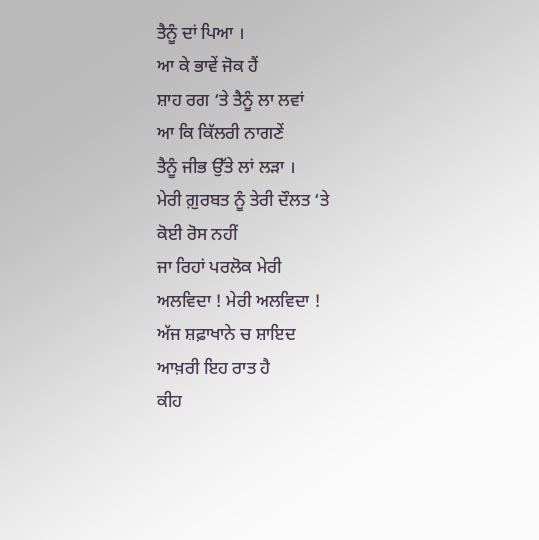ਤੈਨੂੰ ਦਾਂ ਪਿਆ ।
ਆ ਕੇ ਭਾਵੇਂ ਜੋਕ ਹੈਂ
ਸ਼ਾਹ ਰਗ ‘ਤੇ ਤੈਨੂੰ ਲਾ ਲਵਾਂ
ਆ ਕਿ ਕਿੱਲਰੀ ਨਾਗਣੇਂ
ਤੈਨੂੰ ਜੀਭ ਉੱਤੇ ਲਾਂ ਲੜਾ ।
ਮੇਰੀ ਗ਼ੁਰਬਤ ਨੂੰ ਤੇਰੀ ਦੌਲਤ ‘ਤੇ
ਕੋਈ ਰੋਸ ਨਹੀਂ
ਜਾ ਰਿਹਾਂ ਪਰਲੋਕ ਮੇਰੀ
ਅਲਵਿਦਾ ! ਮੇਰੀ ਅਲਵਿਦਾ !
ਅੱਜ ਸ਼ਫ਼ਾਖਾਨੇ ਚ ਸ਼ਾਇਦ
ਆਖ਼ਰੀ ਇਹ ਰਾਤ ਹੈ
ਕੀਹ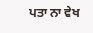ਪਤਾ ਨਾ ਵੇਖ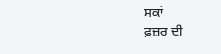ਸਕਾਂ
ਫ਼ਜ਼ਰ ਦੀ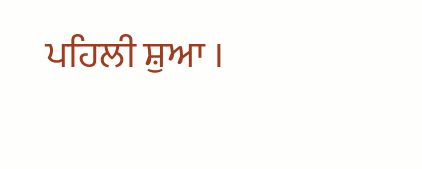ਪਹਿਲੀ ਸ਼ੁਆ ।